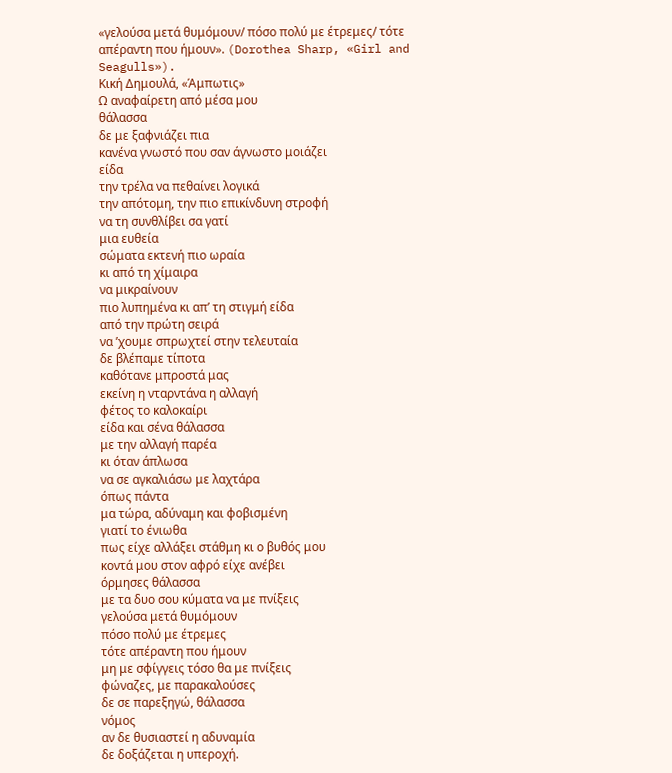«γελούσα μετά θυμόμουν/ πόσο πολύ με έτρεμες/ τότε απέραντη που ήμουν». (Dorothea Sharp, «Girl and Seagulls»).
Κική Δημουλά, «Άμπωτις»
Ω αναφαίρετη από μέσα μου
θάλασσα
δε με ξαφνιάζει πια
κανένα γνωστό που σαν άγνωστο μοιάζει
είδα
την τρέλα να πεθαίνει λογικά
την απότομη, την πιο επικίνδυνη στροφή
να τη συνθλίβει σα γατί
μια ευθεία
σώματα εκτενή πιο ωραία
κι από τη χίμαιρα
να μικραίνουν
πιο λυπημένα κι απ’ τη στιγμή είδα
από την πρώτη σειρά
να ’χουμε σπρωχτεί στην τελευταία
δε βλέπαμε τίποτα
καθότανε μπροστά μας
εκείνη η νταρντάνα η αλλαγή
φέτος το καλοκαίρι
είδα και σένα θάλασσα
με την αλλαγή παρέα
κι όταν άπλωσα
να σε αγκαλιάσω με λαχτάρα
όπως πάντα
μα τώρα, αδύναμη και φοβισμένη
γιατί το ένιωθα
πως είχε αλλάξει στάθμη κι ο βυθός μου
κοντά μου στον αφρό είχε ανέβει
όρμησες θάλασσα
με τα δυο σου κύματα να με πνίξεις
γελούσα μετά θυμόμουν
πόσο πολύ με έτρεμες
τότε απέραντη που ήμουν
μη με σφίγγεις τόσο θα με πνίξεις
φώναζες, με παρακαλούσες
δε σε παρεξηγώ, θάλασσα
νόμος
αν δε θυσιαστεί η αδυναμία
δε δοξάζεται η υπεροχή.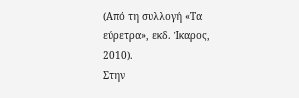(Από τη συλλογή «Τα εύρετρα», εκδ. Ίκαρος, 2010).
Στην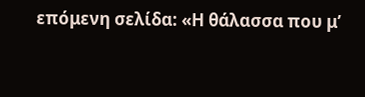επόμενη σελίδα: «Η θάλασσα που μ’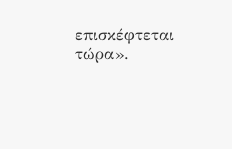επισκέφτεται τώρα».